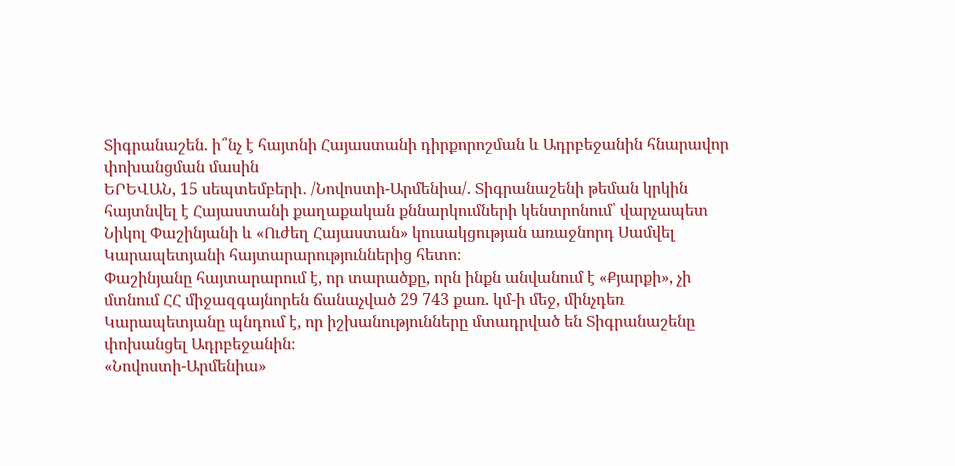Տիգրանաշեն. ի՞նչ է հայտնի Հայաստանի դիրքորոշման և Ադրբեջանին հնարավոր փոխանցման մասին
ԵՐԵՎԱՆ, 15 սեպտեմբերի․ /Նովոստի-Արմենիա/. Տիգրանաշենի թեման կրկին հայտնվել է Հայաստանի քաղաքական քննարկումների կենտրոնում՝ վարչապետ Նիկոլ Փաշինյանի և «Ուժեղ Հայաստան» կուսակցության առաջնորդ Սամվել Կարապետյանի հայտարարություններից հետո։
Փաշինյանը հայտարարում է, որ տարածքը, որն ինքն անվանում է «Քյարքի», չի մտնում ՀՀ միջազգայնորեն ճանաչված 29 743 քառ. կմ-ի մեջ, մինչդեռ Կարապետյանը պնդում է, որ իշխանությունները մտադրված են Տիգրանաշենը փոխանցել Ադրբեջանին։
«Նովոստի-Արմենիա»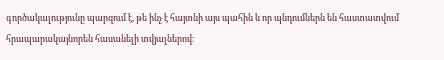գործակալությունը պարզում է, թե ինչ է հայտնի այս պահին և որ պնդումներն են հաստատվում հրապարակայնորեն հասանելի տվյալներով։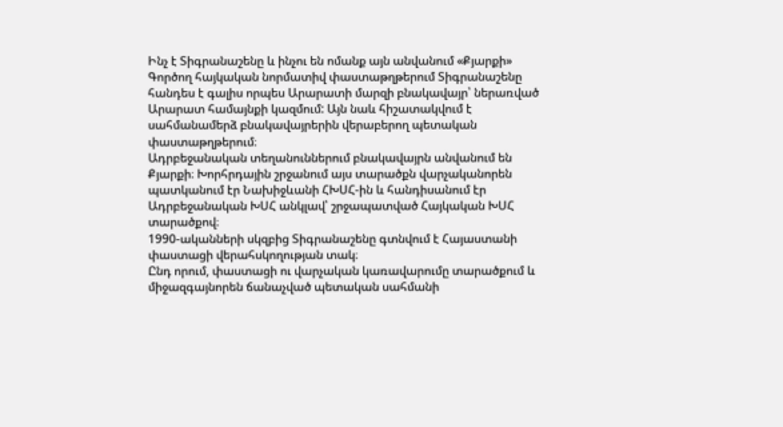Ինչ է Տիգրանաշենը և ինչու են ոմանք այն անվանում «Քյարքի»
Գործող հայկական նորմատիվ փաստաթղթերում Տիգրանաշենը հանդես է գալիս որպես Արարատի մարզի բնակավայր՝ ներառված Արարատ համայնքի կազմում: Այն նաև հիշատակվում է սահմանամերձ բնակավայրերին վերաբերող պետական փաստաթղթերում։
Ադրբեջանական տեղանուններում բնակավայրն անվանում են Քյարքի։ Խորհրդային շրջանում այս տարածքն վարչականորեն պատկանում էր Նախիջևանի ՀԽՍՀ-ին և հանդիսանում էր Ադրբեջանական ԽՍՀ անկլավ՝ շրջապատված Հայկական ԽՍՀ տարածքով։
1990-ականների սկզբից Տիգրանաշենը գտնվում է Հայաստանի փաստացի վերահսկողության տակ։
Ընդ որում, փաստացի ու վարչական կառավարումը տարածքում և միջազգայնորեն ճանաչված պետական սահմանի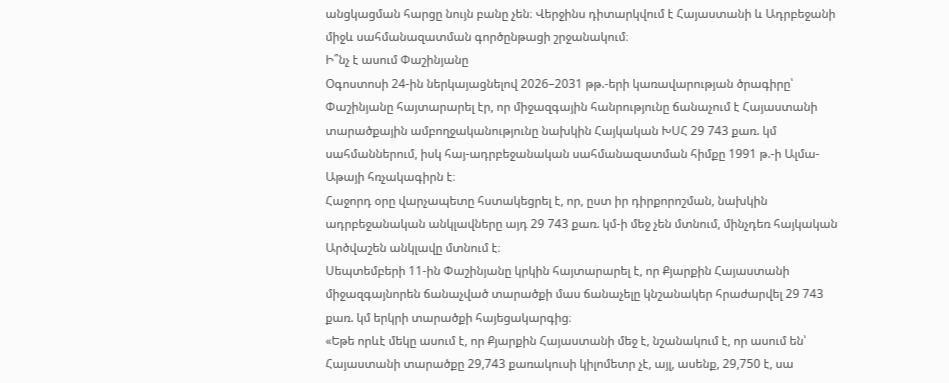անցկացման հարցը նույն բանը չեն։ Վերջինս դիտարկվում է Հայաստանի և Ադրբեջանի միջև սահմանազատման գործընթացի շրջանակում։
Ի՞նչ է ասում Փաշինյանը
Օգոստոսի 24-ին ներկայացնելով 2026–2031 թթ.-երի կառավարության ծրագիրը՝ Փաշինյանը հայտարարել էր, որ միջազգային հանրությունը ճանաչում է Հայաստանի տարածքային ամբողջականությունը նախկին Հայկական ԽՍՀ 29 743 քառ. կմ սահմաններում, իսկ հայ-ադրբեջանական սահմանազատման հիմքը 1991 թ.-ի Ալմա-Աթայի հռչակագիրն է։
Հաջորդ օրը վարչապետը հստակեցրել է, որ, ըստ իր դիրքորոշման, նախկին ադրբեջանական անկլավները այդ 29 743 քառ. կմ-ի մեջ չեն մտնում, մինչդեռ հայկական Արծվաշեն անկլավը մտնում է։
Սեպտեմբերի 11-ին Փաշինյանը կրկին հայտարարել է, որ Քյարքին Հայաստանի միջազգայնորեն ճանաչված տարածքի մաս ճանաչելը կնշանակեր հրաժարվել 29 743 քառ. կմ երկրի տարածքի հայեցակարգից։
«Եթե որևէ մեկը ասում է, որ Քյարքին Հայաստանի մեջ է, նշանակում է, որ ասում են՝ Հայաստանի տարածքը 29,743 քառակուսի կիլոմետր չէ, այլ, ասենք, 29,750 է, սա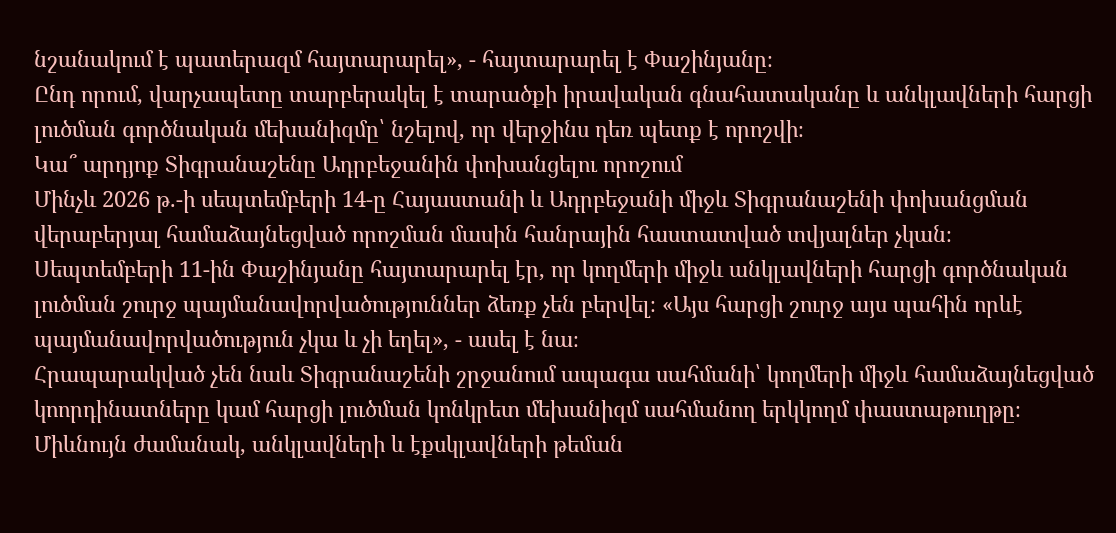նշանակում է պատերազմ հայտարարել», - հայտարարել է Փաշինյանը։
Ընդ որում, վարչապետը տարբերակել է տարածքի իրավական գնահատականը և անկլավների հարցի լուծման գործնական մեխանիզմը՝ նշելով, որ վերջինս դեռ պետք է որոշվի։
Կա՞ արդյոք Տիգրանաշենը Ադրբեջանին փոխանցելու որոշում
Մինչև 2026 թ.-ի սեպտեմբերի 14-ը Հայաստանի և Ադրբեջանի միջև Տիգրանաշենի փոխանցման վերաբերյալ համաձայնեցված որոշման մասին հանրային հաստատված տվյալներ չկան։
Սեպտեմբերի 11-ին Փաշինյանը հայտարարել էր, որ կողմերի միջև անկլավների հարցի գործնական լուծման շուրջ պայմանավորվածություններ ձեռք չեն բերվել։ «Այս հարցի շուրջ այս պահին որևէ պայմանավորվածություն չկա և չի եղել», - ասել է նա։
Հրապարակված չեն նաև Տիգրանաշենի շրջանում ապագա սահմանի՝ կողմերի միջև համաձայնեցված կոորդինատները կամ հարցի լուծման կոնկրետ մեխանիզմ սահմանող երկկողմ փաստաթուղթը։
Միևնույն ժամանակ, անկլավների և էքսկլավների թեման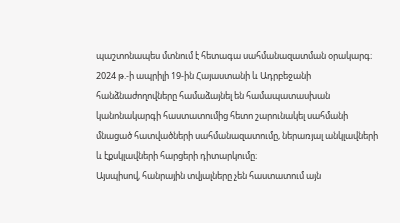պաշտոնապես մտնում է հետագա սահմանազատման օրակարգ։ 2024 թ.-ի ապրիլի 19-ին Հայաստանի և Ադրբեջանի հանձնաժողովները համաձայնել են համապատասխան կանոնակարգի հաստատումից հետո շարունակել սահմանի մնացած հատվածների սահմանազատումը, ներառյալ անկլավների և էքսկլավների հարցերի դիտարկումը։
Այսպիսով, հանրային տվյալները չեն հաստատում այն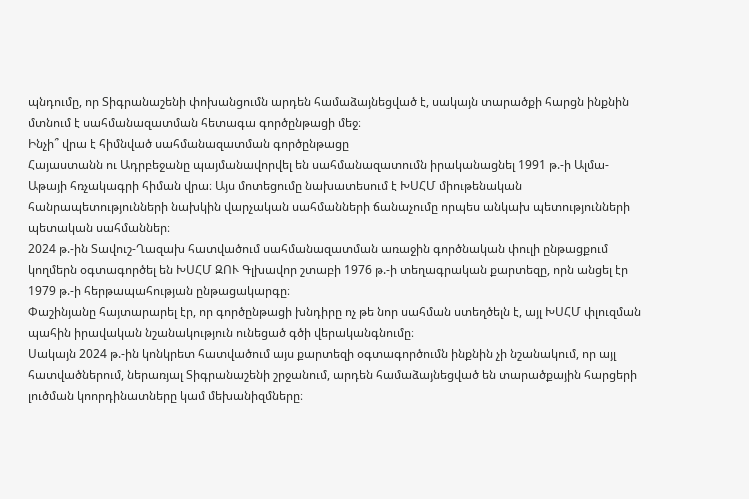պնդումը, որ Տիգրանաշենի փոխանցումն արդեն համաձայնեցված է, սակայն տարածքի հարցն ինքնին մտնում է սահմանազատման հետագա գործընթացի մեջ։
Ինչի՞ վրա է հիմնված սահմանազատման գործընթացը
Հայաստանն ու Ադրբեջանը պայմանավորվել են սահմանազատումն իրականացնել 1991 թ.-ի Ալմա-Աթայի հռչակագրի հիման վրա։ Այս մոտեցումը նախատեսում է ԽՍՀՄ միութենական հանրապետությունների նախկին վարչական սահմանների ճանաչումը որպես անկախ պետությունների պետական սահմաններ։
2024 թ.-ին Տավուշ-Ղազախ հատվածում սահմանազատման առաջին գործնական փուլի ընթացքում կողմերն օգտագործել են ԽՍՀՄ ԶՈՒ Գլխավոր շտաբի 1976 թ.-ի տեղագրական քարտեզը, որն անցել էր 1979 թ.-ի հերթապահության ընթացակարգը։
Փաշինյանը հայտարարել էր, որ գործընթացի խնդիրը ոչ թե նոր սահման ստեղծելն է, այլ ԽՍՀՄ փլուզման պահին իրավական նշանակություն ունեցած գծի վերականգնումը։
Սակայն 2024 թ.-ին կոնկրետ հատվածում այս քարտեզի օգտագործումն ինքնին չի նշանակում, որ այլ հատվածներում, ներառյալ Տիգրանաշենի շրջանում, արդեն համաձայնեցված են տարածքային հարցերի լուծման կոորդինատները կամ մեխանիզմները։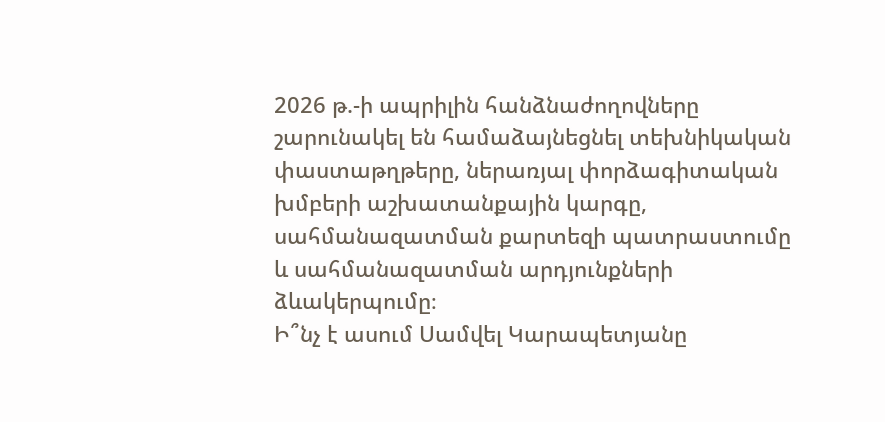2026 թ.-ի ապրիլին հանձնաժողովները շարունակել են համաձայնեցնել տեխնիկական փաստաթղթերը, ներառյալ փորձագիտական խմբերի աշխատանքային կարգը, սահմանազատման քարտեզի պատրաստումը և սահմանազատման արդյունքների ձևակերպումը։
Ի՞նչ է ասում Սամվել Կարապետյանը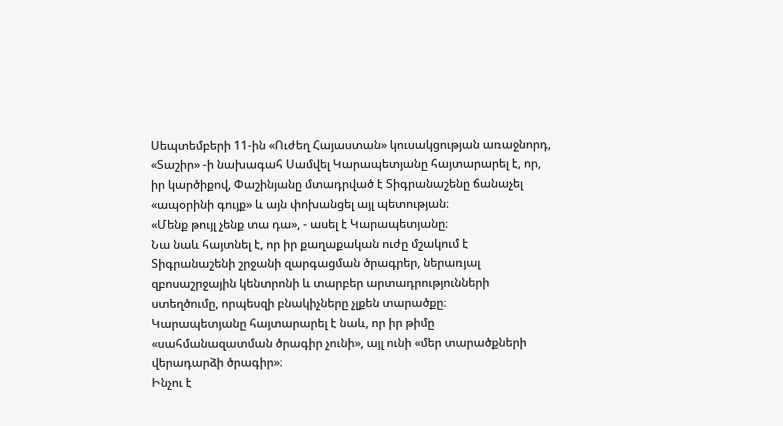Սեպտեմբերի 11-ին «Ուժեղ Հայաստան» կուսակցության առաջնորդ, «Տաշիր» -ի նախագահ Սամվել Կարապետյանը հայտարարել է, որ, իր կարծիքով, Փաշինյանը մտադրված է Տիգրանաշենը ճանաչել «ապօրինի գույք» և այն փոխանցել այլ պետության։
«Մենք թույլ չենք տա դա», - ասել է Կարապետյանը։
Նա նաև հայտնել է, որ իր քաղաքական ուժը մշակում է Տիգրանաշենի շրջանի զարգացման ծրագրեր, ներառյալ զբոսաշրջային կենտրոնի և տարբեր արտադրությունների ստեղծումը, որպեսզի բնակիչները չլքեն տարածքը։
Կարապետյանը հայտարարել է նաև, որ իր թիմը «սահմանազատման ծրագիր չունի», այլ ունի «մեր տարածքների վերադարձի ծրագիր»։
Ինչու է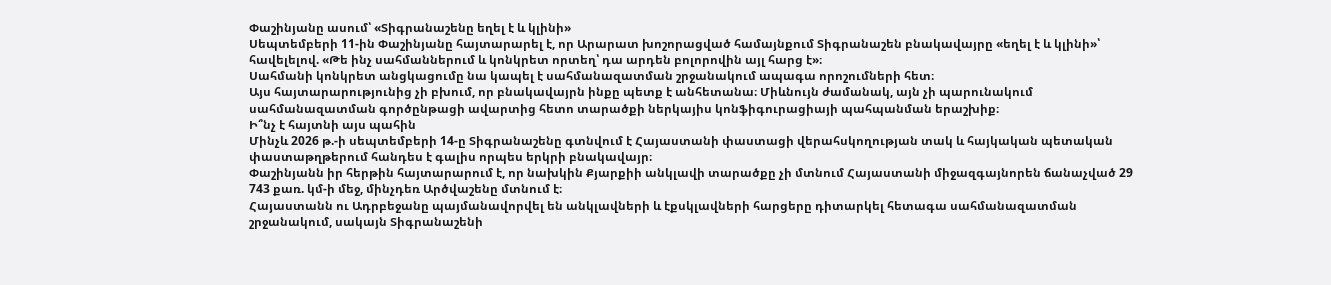Փաշինյանը ասում՝ «Տիգրանաշենը եղել է և կլինի»
Սեպտեմբերի 11-ին Փաշինյանը հայտարարել է, որ Արարատ խոշորացված համայնքում Տիգրանաշեն բնակավայրը «եղել է և կլինի»՝ հավելելով. «Թե ինչ սահմաններում և կոնկրետ որտեղ՝ դա արդեն բոլորովին այլ հարց է»։
Սահմանի կոնկրետ անցկացումը նա կապել է սահմանազատման շրջանակում ապագա որոշումների հետ։
Այս հայտարարությունից չի բխում, որ բնակավայրն ինքը պետք է անհետանա։ Միևնույն ժամանակ, այն չի պարունակում սահմանազատման գործընթացի ավարտից հետո տարածքի ներկայիս կոնֆիգուրացիայի պահպանման երաշխիք։
Ի՞նչ է հայտնի այս պահին
Մինչև 2026 թ.-ի սեպտեմբերի 14-ը Տիգրանաշենը գտնվում է Հայաստանի փաստացի վերահսկողության տակ և հայկական պետական փաստաթղթերում հանդես է գալիս որպես երկրի բնակավայր։
Փաշինյանն իր հերթին հայտարարում է, որ նախկին Քյարքիի անկլավի տարածքը չի մտնում Հայաստանի միջազգայնորեն ճանաչված 29 743 քառ. կմ-ի մեջ, մինչդեռ Արծվաշենը մտնում է։
Հայաստանն ու Ադրբեջանը պայմանավորվել են անկլավների և էքսկլավների հարցերը դիտարկել հետագա սահմանազատման շրջանակում, սակայն Տիգրանաշենի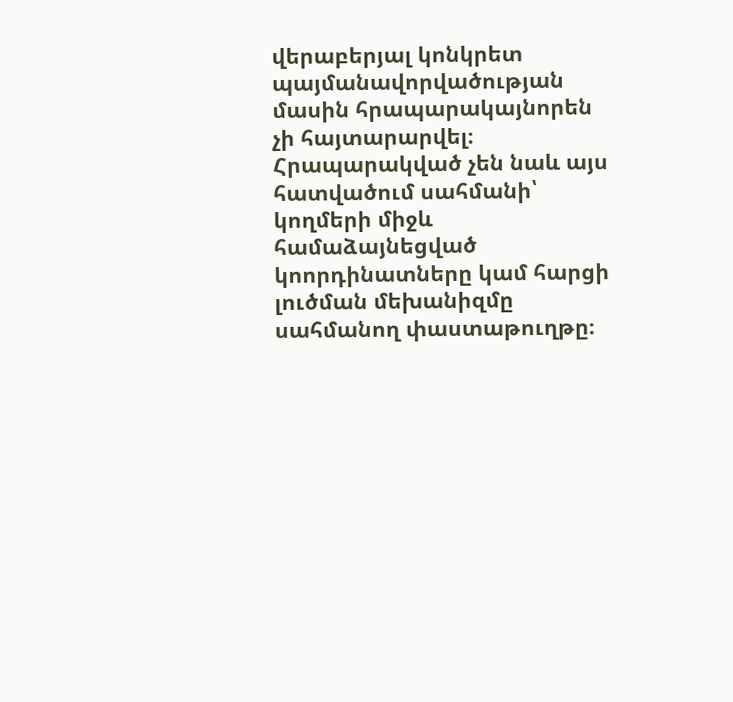վերաբերյալ կոնկրետ պայմանավորվածության մասին հրապարակայնորեն չի հայտարարվել։
Հրապարակված չեն նաև այս հատվածում սահմանի՝ կողմերի միջև համաձայնեցված կոորդինատները կամ հարցի լուծման մեխանիզմը սահմանող փաստաթուղթը։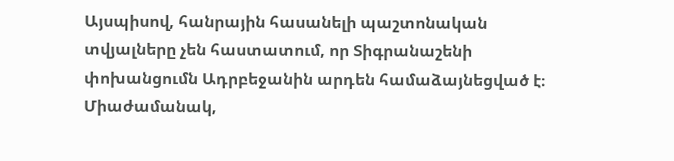Այսպիսով, հանրային հասանելի պաշտոնական տվյալները չեն հաստատում, որ Տիգրանաշենի փոխանցումն Ադրբեջանին արդեն համաձայնեցված է։ Միաժամանակ,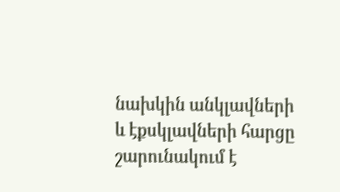նախկին անկլավների և էքսկլավների հարցը շարունակում է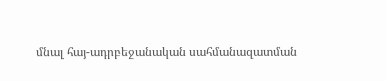մնալ հայ-ադրբեջանական սահմանազատման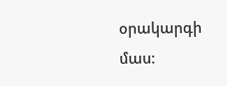օրակարգի մաս։